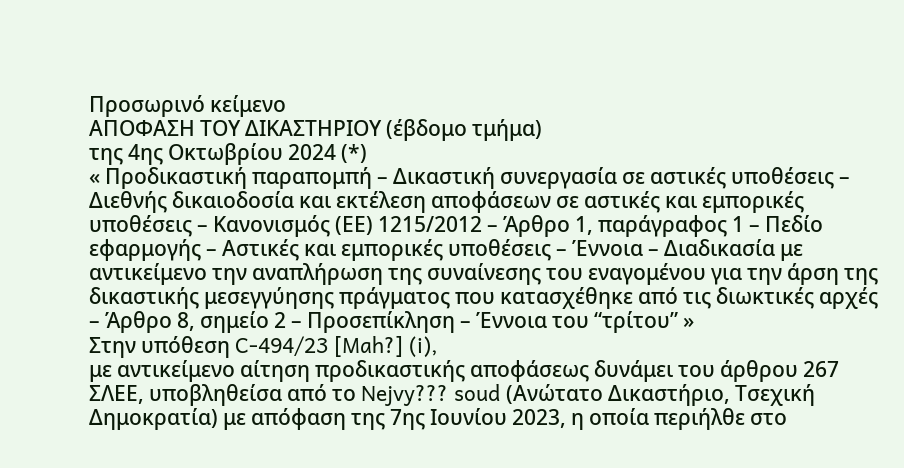Προσωρινό κείμενο
ΑΠΟΦΑΣΗ ΤΟΥ ΔΙΚΑΣΤΗΡΙΟΥ (έβδομο τμήμα)
της 4ης Οκτωβρίου 2024 (*)
« Προδικαστική παραπομπή – Δικαστική συνεργασία σε αστικές υποθέσεις – Διεθνής δικαιοδοσία και εκτέλεση αποφάσεων σε αστικές και εμπορικές υποθέσεις – Κανονισμός (ΕΕ) 1215/2012 – Άρθρο 1, παράγραφος 1 – Πεδίο εφαρμογής – Αστικές και εμπορικές υποθέσεις – Έννοια – Διαδικασία με αντικείμενο την αναπλήρωση της συναίνεσης του εναγομένου για την άρση της δικαστικής μεσεγγύησης πράγματος που κατασχέθηκε από τις διωκτικές αρχές – Άρθρο 8, σημείο 2 – Προσεπίκληση – Έννοια του “τρίτου” »
Στην υπόθεση C-494/23 [Mah?] (i),
με αντικείμενο αίτηση προδικαστικής αποφάσεως δυνάμει του άρθρου 267 ΣΛΕΕ, υποβληθείσα από το Nejvy??? soud (Ανώτατο Δικαστήριο, Τσεχική Δημοκρατία) με απόφαση της 7ης Ιουνίου 2023, η οποία περιήλθε στο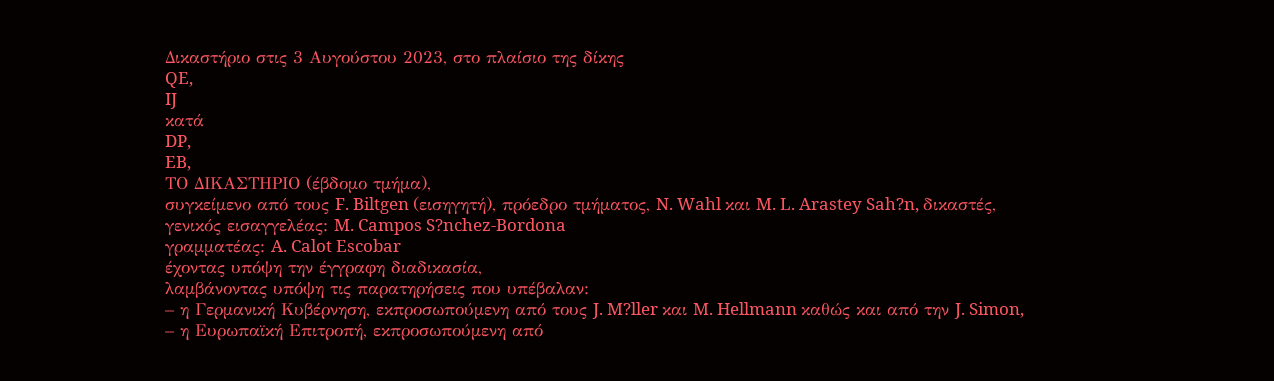Δικαστήριο στις 3 Αυγούστου 2023, στο πλαίσιο της δίκης
QE,
IJ
κατά
DP,
EB,
ΤΟ ΔΙΚΑΣΤΗΡΙΟ (έβδομο τμήμα),
συγκείμενο από τους F. Biltgen (εισηγητή), πρόεδρο τμήματος, N. Wahl και M. L. Arastey Sah?n, δικαστές,
γενικός εισαγγελέας: M. Campos S?nchez-Bordona
γραμματέας: A. Calot Escobar
έχοντας υπόψη την έγγραφη διαδικασία,
λαμβάνοντας υπόψη τις παρατηρήσεις που υπέβαλαν:
– η Γερμανική Κυβέρνηση, εκπροσωπούμενη από τους J. M?ller και M. Hellmann καθώς και από την J. Simon,
– η Ευρωπαϊκή Επιτροπή, εκπροσωπούμενη από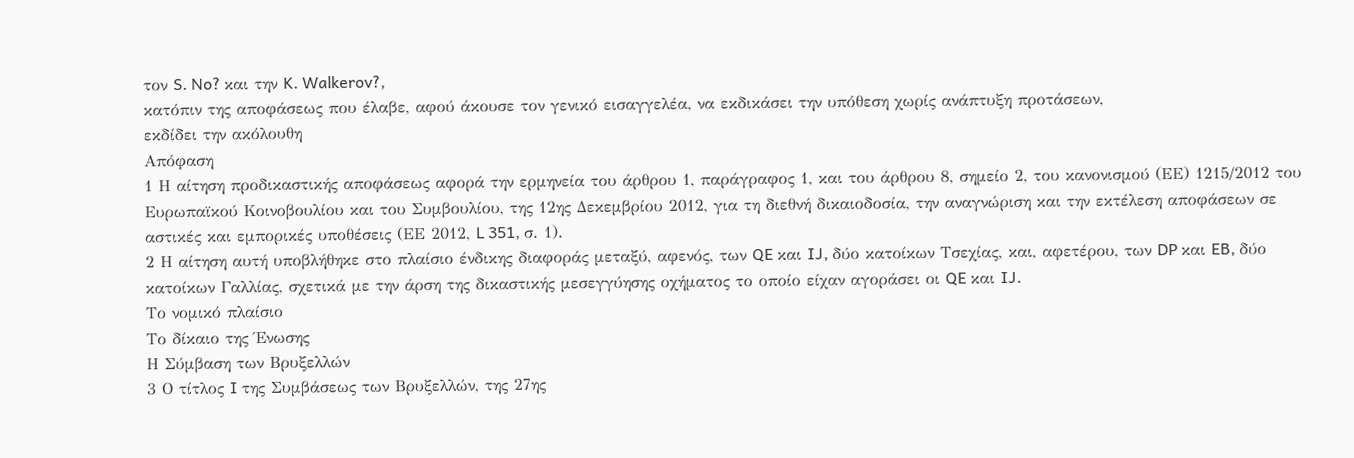τον S. No? και την K. Walkerov?,
κατόπιν της αποφάσεως που έλαβε, αφού άκουσε τον γενικό εισαγγελέα, να εκδικάσει την υπόθεση χωρίς ανάπτυξη προτάσεων,
εκδίδει την ακόλουθη
Απόφαση
1 Η αίτηση προδικαστικής αποφάσεως αφορά την ερμηνεία του άρθρου 1, παράγραφος 1, και του άρθρου 8, σημείο 2, του κανονισμού (ΕΕ) 1215/2012 του Ευρωπαϊκού Κοινοβουλίου και του Συμβουλίου, της 12ης Δεκεμβρίου 2012, για τη διεθνή δικαιοδοσία, την αναγνώριση και την εκτέλεση αποφάσεων σε αστικές και εμπορικές υποθέσεις (ΕΕ 2012, L 351, σ. 1).
2 Η αίτηση αυτή υποβλήθηκε στο πλαίσιο ένδικης διαφοράς μεταξύ, αφενός, των QE και IJ, δύο κατοίκων Τσεχίας, και, αφετέρου, των DP και EB, δύο κατοίκων Γαλλίας, σχετικά με την άρση της δικαστικής μεσεγγύησης οχήματος το οποίο είχαν αγοράσει οι QE και IJ.
Το νομικό πλαίσιο
Το δίκαιο της Ένωσης
Η Σύμβαση των Βρυξελλών
3 Ο τίτλος I της Συμβάσεως των Βρυξελλών, της 27ης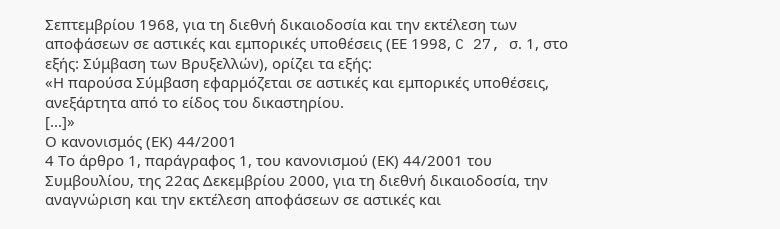Σεπτεμβρίου 1968, για τη διεθνή δικαιοδοσία και την εκτέλεση των αποφάσεων σε αστικές και εμπορικές υποθέσεις (ΕΕ 1998, C 27, σ. 1, στο εξής: Σύμβαση των Βρυξελλών), ορίζει τα εξής:
«Η παρούσα Σύμβαση εφαρμόζεται σε αστικές και εμπορικές υποθέσεις, ανεξάρτητα από το είδος του δικαστηρίου.
[...]»
Ο κανονισμός (ΕΚ) 44/2001
4 Το άρθρο 1, παράγραφος 1, του κανονισμού (ΕΚ) 44/2001 του Συμβουλίου, της 22ας Δεκεμβρίου 2000, για τη διεθνή δικαιοδοσία, την αναγνώριση και την εκτέλεση αποφάσεων σε αστικές και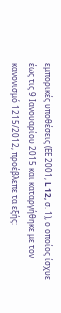εμπορικές υποθέσεις (ΕΕ 2001, L 12, σ. 1), ο οποίος ίσχυε έως τις 9 Ιανουαρίου 2015 και καταργήθηκε με τον κανονισμό 1215/2012, προέβλεπε τα εξής: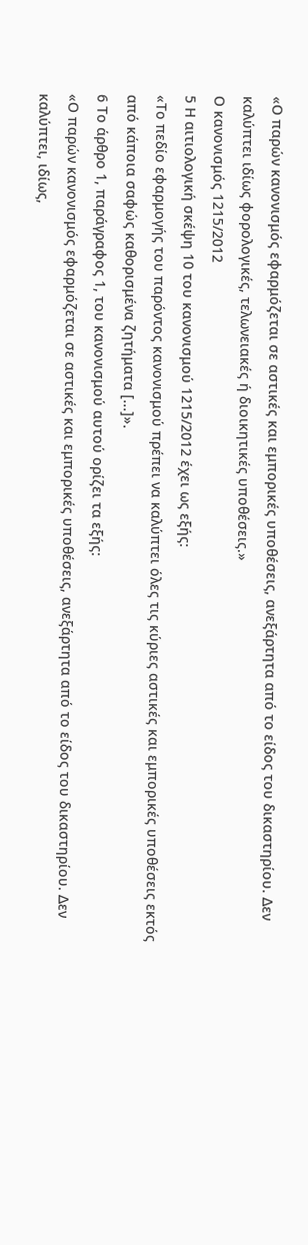«Ο παρών κανονισμός εφαρμόζεται σε αστικές και εμπορικές υποθέσεις, ανεξάρτητα από το είδος του δικαστηρίου. Δεν καλύπτει ιδίως φορολογικές, τελωνειακές ή διοικητικές υποθέσεις.»
Ο κανονισμός 1215/2012
5 Η αιτιολογική σκέψη 10 του κανονισμού 1215/2012 έχει ως εξής:
«Το πεδίο εφαρμογής του παρόντος κανονισμού πρέπει να καλύπτει όλες τις κύριες αστικές και εμπορικές υποθέσεις εκτός από κάποια σαφώς καθορισμένα ζητήματα [...]».
6 Το άρθρο 1, παράγραφος 1, του κανονισμού αυτού ορίζει τα εξής:
«Ο παρών κανονισμός εφαρμόζεται σε αστικές και εμπορικές υποθέσεις, ανεξάρτητα από το είδος του δικαστηρίου. Δεν καλύπτει, ιδίως,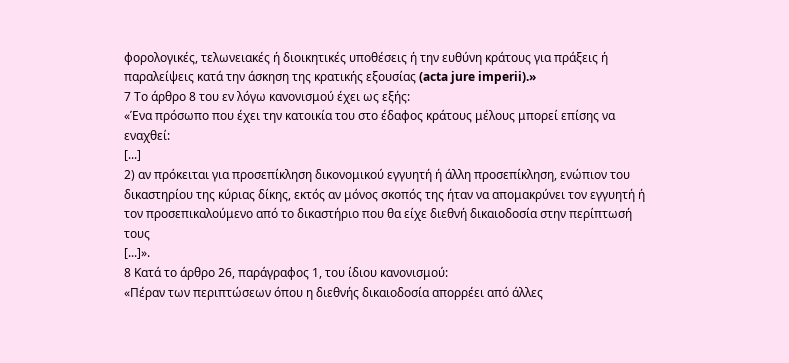φορολογικές, τελωνειακές ή διοικητικές υποθέσεις ή την ευθύνη κράτους για πράξεις ή παραλείψεις κατά την άσκηση της κρατικής εξουσίας (acta jure imperii).»
7 Το άρθρο 8 του εν λόγω κανονισμού έχει ως εξής:
«Ένα πρόσωπο που έχει την κατοικία του στο έδαφος κράτους μέλους μπορεί επίσης να εναχθεί:
[...]
2) αν πρόκειται για προσεπίκληση δικονομικού εγγυητή ή άλλη προσεπίκληση, ενώπιον του δικαστηρίου της κύριας δίκης, εκτός αν μόνος σκοπός της ήταν να απομακρύνει τον εγγυητή ή τον προσεπικαλούμενο από το δικαστήριο που θα είχε διεθνή δικαιοδοσία στην περίπτωσή τους
[...]».
8 Κατά το άρθρο 26, παράγραφος 1, του ίδιου κανονισμού:
«Πέραν των περιπτώσεων όπου η διεθνής δικαιοδοσία απορρέει από άλλες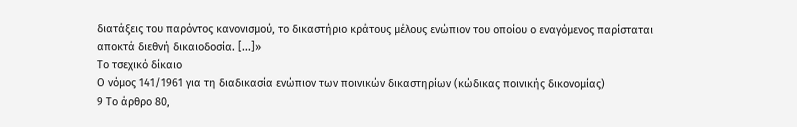διατάξεις του παρόντος κανονισμού, το δικαστήριο κράτους μέλους ενώπιον του οποίου ο εναγόμενος παρίσταται αποκτά διεθνή δικαιοδοσία. [...]»
Το τσεχικό δίκαιο
Ο νόμος 141/1961 για τη διαδικασία ενώπιον των ποινικών δικαστηρίων (κώδικας ποινικής δικονομίας)
9 Το άρθρο 80,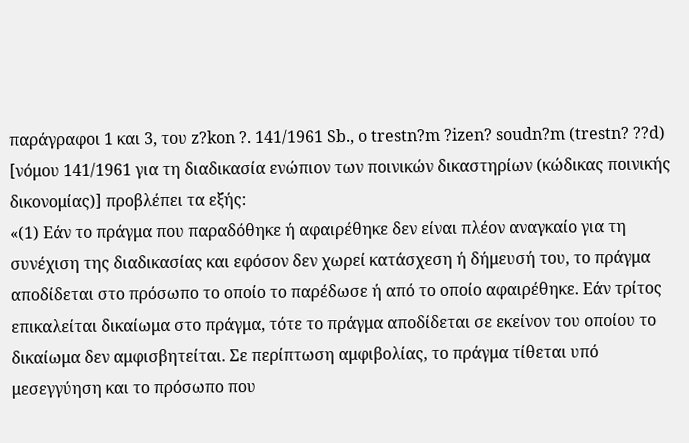παράγραφοι 1 και 3, του z?kon ?. 141/1961 Sb., o trestn?m ?izen? soudn?m (trestn? ??d) [νόμου 141/1961 για τη διαδικασία ενώπιον των ποινικών δικαστηρίων (κώδικας ποινικής δικονομίας)] προβλέπει τα εξής:
«(1) Εάν το πράγμα που παραδόθηκε ή αφαιρέθηκε δεν είναι πλέον αναγκαίο για τη συνέχιση της διαδικασίας και εφόσον δεν χωρεί κατάσχεση ή δήμευσή του, το πράγμα αποδίδεται στο πρόσωπο το οποίο το παρέδωσε ή από το οποίο αφαιρέθηκε. Εάν τρίτος επικαλείται δικαίωμα στο πράγμα, τότε το πράγμα αποδίδεται σε εκείνον του οποίου το δικαίωμα δεν αμφισβητείται. Σε περίπτωση αμφιβολίας, το πράγμα τίθεται υπό μεσεγγύηση και το πρόσωπο που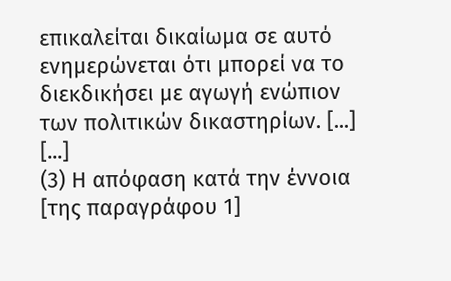επικαλείται δικαίωμα σε αυτό ενημερώνεται ότι μπορεί να το διεκδικήσει με αγωγή ενώπιον των πολιτικών δικαστηρίων. [...]
[...]
(3) Η απόφαση κατά την έννοια [της παραγράφου 1]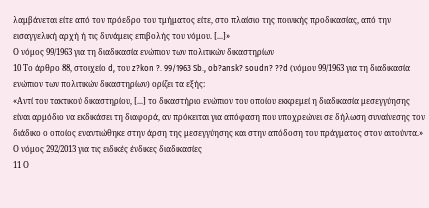λαμβάνεται είτε από τον πρόεδρο του τμήματος είτε, στο πλαίσιο της ποινικής προδικασίας, από την εισαγγελική αρχή ή τις δυνάμεις επιβολής του νόμου. [...]»
Ο νόμος 99/1963 για τη διαδικασία ενώπιον των πολιτικών δικαστηρίων
10 Το άρθρο 88, στοιχείο d, του z?kon ?. 99/1963 Sb., ob?ansk? soudn? ??d (νόμου 99/1963 για τη διαδικασία ενώπιον των πολιτικών δικαστηρίων) ορίζει τα εξής:
«Αντί του τακτικού δικαστηρίου, [...] το δικαστήριο ενώπιον του οποίου εκκρεμεί η διαδικασία μεσεγγύησης είναι αρμόδιο να εκδικάσει τη διαφορά, αν πρόκειται για απόφαση που υποχρεώνει σε δήλωση συναίνεσης τον διάδικο ο οποίος εναντιώθηκε στην άρση της μεσεγγύησης και στην απόδοση του πράγματος στον αιτούντα.»
Ο νόμος 292/2013 για τις ειδικές ένδικες διαδικασίες
11 Ο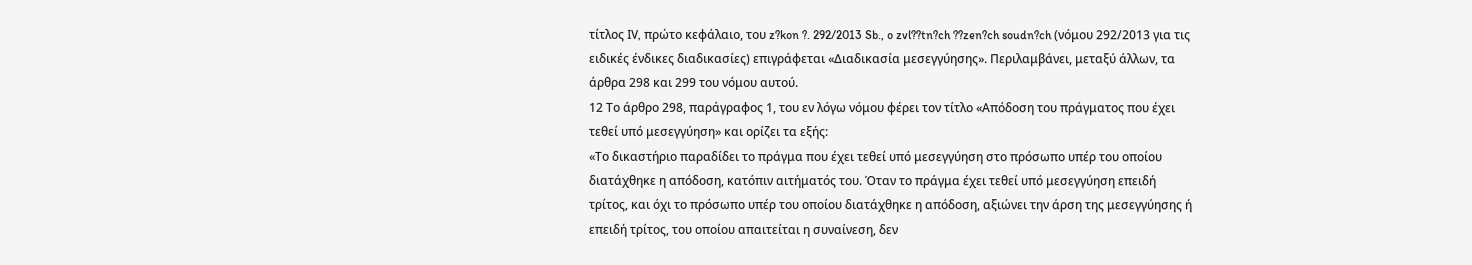τίτλος IV, πρώτο κεφάλαιο, του z?kon ?. 292/2013 Sb., o zvl??tn?ch ??zen?ch soudn?ch (νόμου 292/2013 για τις ειδικές ένδικες διαδικασίες) επιγράφεται «Διαδικασία μεσεγγύησης». Περιλαμβάνει, μεταξύ άλλων, τα άρθρα 298 και 299 του νόμου αυτού.
12 Το άρθρο 298, παράγραφος 1, του εν λόγω νόμου φέρει τον τίτλο «Απόδοση του πράγματος που έχει τεθεί υπό μεσεγγύηση» και ορίζει τα εξής:
«Το δικαστήριο παραδίδει το πράγμα που έχει τεθεί υπό μεσεγγύηση στο πρόσωπο υπέρ του οποίου διατάχθηκε η απόδοση, κατόπιν αιτήματός του. Όταν το πράγμα έχει τεθεί υπό μεσεγγύηση επειδή τρίτος, και όχι το πρόσωπο υπέρ του οποίου διατάχθηκε η απόδοση, αξιώνει την άρση της μεσεγγύησης ή επειδή τρίτος, του οποίου απαιτείται η συναίνεση, δεν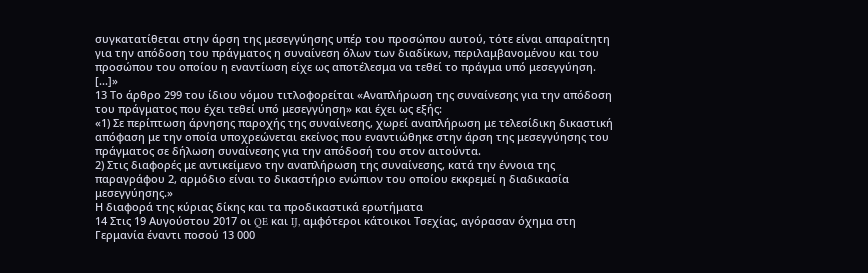συγκατατίθεται στην άρση της μεσεγγύησης υπέρ του προσώπου αυτού, τότε είναι απαραίτητη για την απόδοση του πράγματος η συναίνεση όλων των διαδίκων, περιλαμβανομένου και του προσώπου του οποίου η εναντίωση είχε ως αποτέλεσμα να τεθεί το πράγμα υπό μεσεγγύηση. [...]»
13 Το άρθρο 299 του ίδιου νόμου τιτλοφορείται «Αναπλήρωση της συναίνεσης για την απόδοση του πράγματος που έχει τεθεί υπό μεσεγγύηση» και έχει ως εξής:
«1) Σε περίπτωση άρνησης παροχής της συναίνεσης, χωρεί αναπλήρωση με τελεσίδικη δικαστική απόφαση με την οποία υποχρεώνεται εκείνος που εναντιώθηκε στην άρση της μεσεγγύησης του πράγματος σε δήλωση συναίνεσης για την απόδοσή του στον αιτούντα.
2) Στις διαφορές με αντικείμενο την αναπλήρωση της συναίνεσης, κατά την έννοια της παραγράφου 2, αρμόδιο είναι το δικαστήριο ενώπιον του οποίου εκκρεμεί η διαδικασία μεσεγγύησης.»
Η διαφορά της κύριας δίκης και τα προδικαστικά ερωτήματα
14 Στις 19 Αυγούστου 2017 οι QE και IJ, αμφότεροι κάτοικοι Τσεχίας, αγόρασαν όχημα στη Γερμανία έναντι ποσού 13 000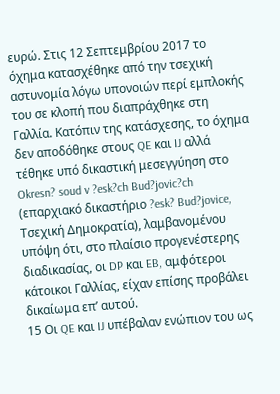ευρώ. Στις 12 Σεπτεμβρίου 2017 το όχημα κατασχέθηκε από την τσεχική αστυνομία λόγω υπονοιών περί εμπλοκής του σε κλοπή που διαπράχθηκε στη Γαλλία. Κατόπιν της κατάσχεσης, το όχημα δεν αποδόθηκε στους QE και IJ αλλά τέθηκε υπό δικαστική μεσεγγύηση στο Okresn? soud v ?esk?ch Bud?jovic?ch (επαρχιακό δικαστήριο ?esk? Bud?jovice, Τσεχική Δημοκρατία), λαμβανομένου υπόψη ότι, στο πλαίσιο προγενέστερης διαδικασίας, οι DP και EB, αμφότεροι κάτοικοι Γαλλίας, είχαν επίσης προβάλει δικαίωμα επ’ αυτού.
15 Οι QE και IJ υπέβαλαν ενώπιον του ως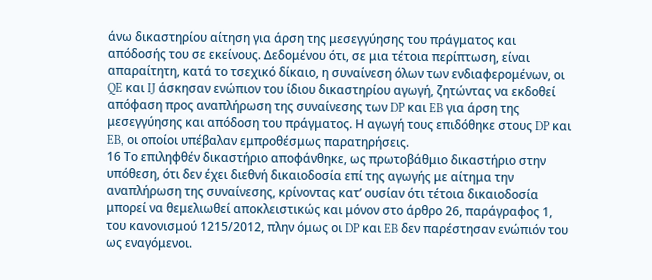άνω δικαστηρίου αίτηση για άρση της μεσεγγύησης του πράγματος και απόδοσής του σε εκείνους. Δεδομένου ότι, σε μια τέτοια περίπτωση, είναι απαραίτητη, κατά το τσεχικό δίκαιο, η συναίνεση όλων των ενδιαφερομένων, οι QE και IJ άσκησαν ενώπιον του ίδιου δικαστηρίου αγωγή, ζητώντας να εκδοθεί απόφαση προς αναπλήρωση της συναίνεσης των DP και EB για άρση της μεσεγγύησης και απόδοση του πράγματος. Η αγωγή τους επιδόθηκε στους DP και EB, οι οποίοι υπέβαλαν εμπροθέσμως παρατηρήσεις.
16 Το επιληφθέν δικαστήριο αποφάνθηκε, ως πρωτοβάθμιο δικαστήριο στην υπόθεση, ότι δεν έχει διεθνή δικαιοδοσία επί της αγωγής με αίτημα την αναπλήρωση της συναίνεσης, κρίνοντας κατ’ ουσίαν ότι τέτοια δικαιοδοσία μπορεί να θεμελιωθεί αποκλειστικώς και μόνον στο άρθρο 26, παράγραφος 1, του κανονισμού 1215/2012, πλην όμως οι DP και EB δεν παρέστησαν ενώπιόν του ως εναγόμενοι.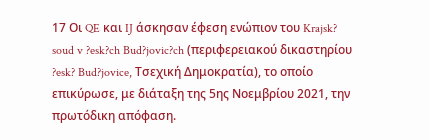17 Οι QE και IJ άσκησαν έφεση ενώπιον του Krajsk? soud v ?esk?ch Bud?jovic?ch (περιφερειακού δικαστηρίου ?esk? Bud?jovice, Τσεχική Δημοκρατία), το οποίο επικύρωσε, με διάταξη της 5ης Νοεμβρίου 2021, την πρωτόδικη απόφαση.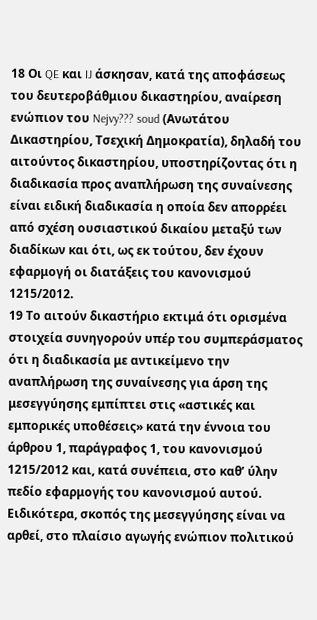18 Οι QE και IJ άσκησαν, κατά της αποφάσεως του δευτεροβάθμιου δικαστηρίου, αναίρεση ενώπιον του Nejvy??? soud (Ανωτάτου Δικαστηρίου, Τσεχική Δημοκρατία), δηλαδή του αιτούντος δικαστηρίου, υποστηρίζοντας ότι η διαδικασία προς αναπλήρωση της συναίνεσης είναι ειδική διαδικασία η οποία δεν απορρέει από σχέση ουσιαστικού δικαίου μεταξύ των διαδίκων και ότι, ως εκ τούτου, δεν έχουν εφαρμογή οι διατάξεις του κανονισμού 1215/2012.
19 Το αιτούν δικαστήριο εκτιμά ότι ορισμένα στοιχεία συνηγορούν υπέρ του συμπεράσματος ότι η διαδικασία με αντικείμενο την αναπλήρωση της συναίνεσης για άρση της μεσεγγύησης εμπίπτει στις «αστικές και εμπορικές υποθέσεις» κατά την έννοια του άρθρου 1, παράγραφος 1, του κανονισμού 1215/2012 και, κατά συνέπεια, στο καθ’ ύλην πεδίο εφαρμογής του κανονισμού αυτού. Ειδικότερα, σκοπός της μεσεγγύησης είναι να αρθεί, στο πλαίσιο αγωγής ενώπιον πολιτικού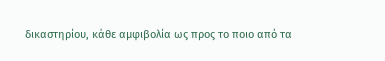δικαστηρίου, κάθε αμφιβολία ως προς το ποιο από τα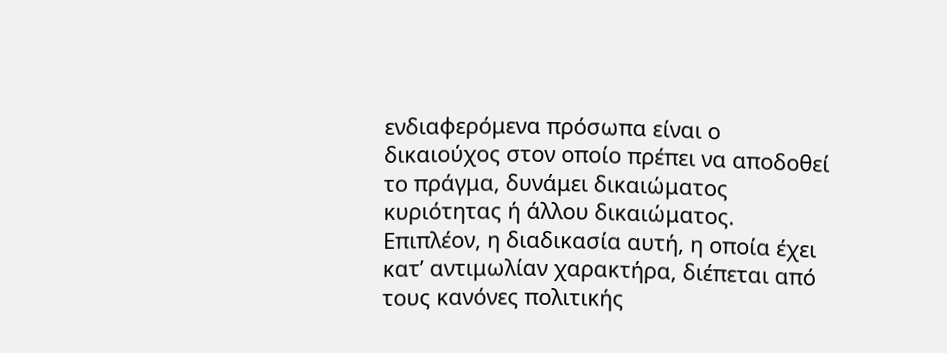ενδιαφερόμενα πρόσωπα είναι ο δικαιούχος στον οποίο πρέπει να αποδοθεί το πράγμα, δυνάμει δικαιώματος κυριότητας ή άλλου δικαιώματος. Επιπλέον, η διαδικασία αυτή, η οποία έχει κατ’ αντιμωλίαν χαρακτήρα, διέπεται από τους κανόνες πολιτικής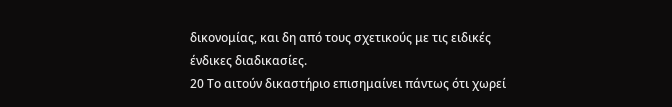δικονομίας, και δη από τους σχετικούς με τις ειδικές ένδικες διαδικασίες.
20 Το αιτούν δικαστήριο επισημαίνει πάντως ότι χωρεί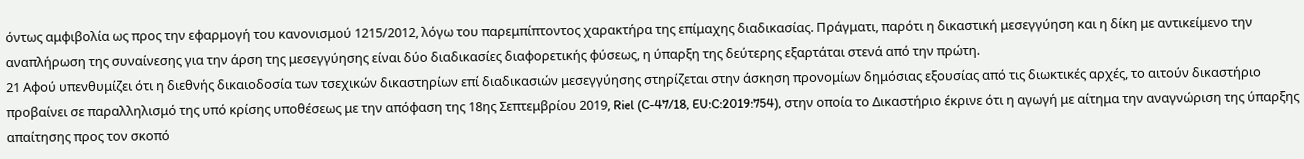όντως αμφιβολία ως προς την εφαρμογή του κανονισμού 1215/2012, λόγω του παρεμπίπτοντος χαρακτήρα της επίμαχης διαδικασίας. Πράγματι, παρότι η δικαστική μεσεγγύηση και η δίκη με αντικείμενο την αναπλήρωση της συναίνεσης για την άρση της μεσεγγύησης είναι δύο διαδικασίες διαφορετικής φύσεως, η ύπαρξη της δεύτερης εξαρτάται στενά από την πρώτη.
21 Αφού υπενθυμίζει ότι η διεθνής δικαιοδοσία των τσεχικών δικαστηρίων επί διαδικασιών μεσεγγύησης στηρίζεται στην άσκηση προνομίων δημόσιας εξουσίας από τις διωκτικές αρχές, το αιτούν δικαστήριο προβαίνει σε παραλληλισμό της υπό κρίσης υποθέσεως με την απόφαση της 18ης Σεπτεμβρίου 2019, Riel (C-47/18, EU:C:2019:754), στην οποία το Δικαστήριο έκρινε ότι η αγωγή με αίτημα την αναγνώριση της ύπαρξης απαίτησης προς τον σκοπό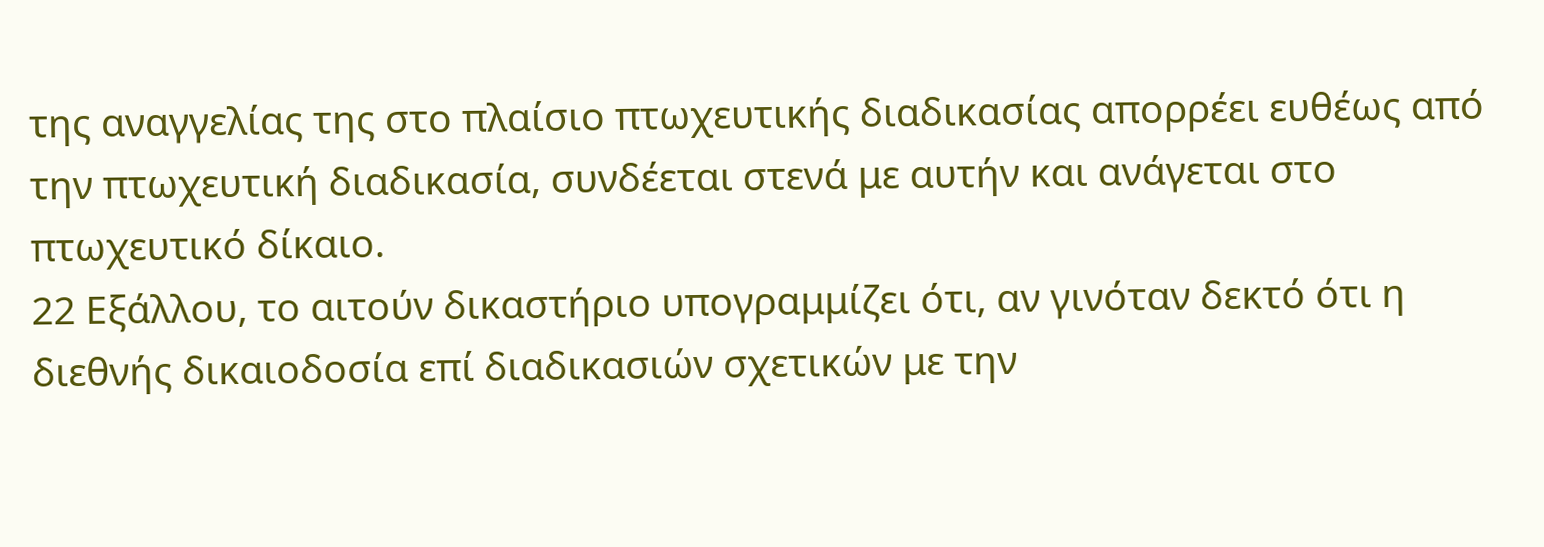της αναγγελίας της στο πλαίσιο πτωχευτικής διαδικασίας απορρέει ευθέως από την πτωχευτική διαδικασία, συνδέεται στενά με αυτήν και ανάγεται στο πτωχευτικό δίκαιο.
22 Εξάλλου, το αιτούν δικαστήριο υπογραμμίζει ότι, αν γινόταν δεκτό ότι η διεθνής δικαιοδοσία επί διαδικασιών σχετικών με την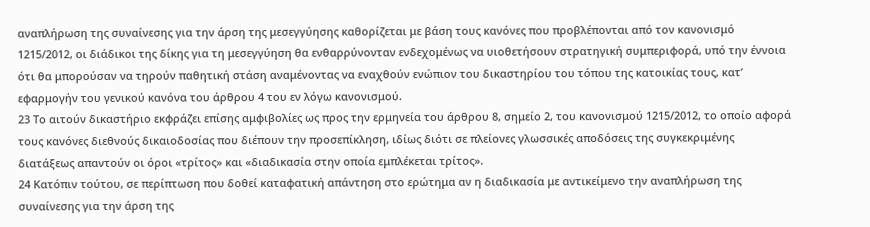αναπλήρωση της συναίνεσης για την άρση της μεσεγγύησης καθορίζεται με βάση τους κανόνες που προβλέπονται από τον κανονισμό 1215/2012, οι διάδικοι της δίκης για τη μεσεγγύηση θα ενθαρρύνονταν ενδεχομένως να υιοθετήσουν στρατηγική συμπεριφορά, υπό την έννοια ότι θα μπορούσαν να τηρούν παθητική στάση αναμένοντας να εναχθούν ενώπιον του δικαστηρίου του τόπου της κατοικίας τους, κατ’ εφαρμογήν του γενικού κανόνα του άρθρου 4 του εν λόγω κανονισμού.
23 Το αιτούν δικαστήριο εκφράζει επίσης αμφιβολίες ως προς την ερμηνεία του άρθρου 8, σημείο 2, του κανονισμού 1215/2012, το οποίο αφορά τους κανόνες διεθνούς δικαιοδοσίας που διέπουν την προσεπίκληση, ιδίως διότι σε πλείονες γλωσσικές αποδόσεις της συγκεκριμένης διατάξεως απαντούν οι όροι «τρίτος» και «διαδικασία στην οποία εμπλέκεται τρίτος».
24 Κατόπιν τούτου, σε περίπτωση που δοθεί καταφατική απάντηση στο ερώτημα αν η διαδικασία με αντικείμενο την αναπλήρωση της συναίνεσης για την άρση της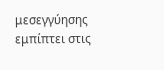μεσεγγύησης εμπίπτει στις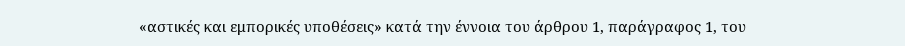«αστικές και εμπορικές υποθέσεις» κατά την έννοια του άρθρου 1, παράγραφος 1, του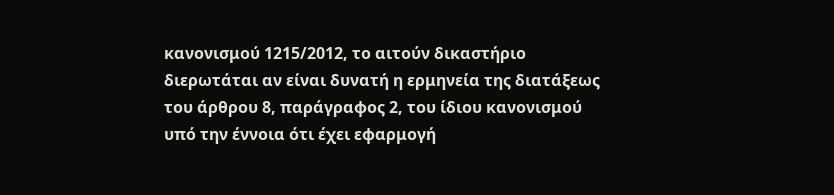κανονισμού 1215/2012, το αιτούν δικαστήριο διερωτάται αν είναι δυνατή η ερμηνεία της διατάξεως του άρθρου 8, παράγραφος 2, του ίδιου κανονισμού υπό την έννοια ότι έχει εφαρμογή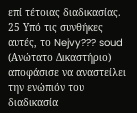επί τέτοιας διαδικασίας.
25 Υπό τις συνθήκες αυτές, το Nejvy??? soud (Ανώτατο Δικαστήριο) αποφάσισε να αναστείλει την ενώπιόν του διαδικασία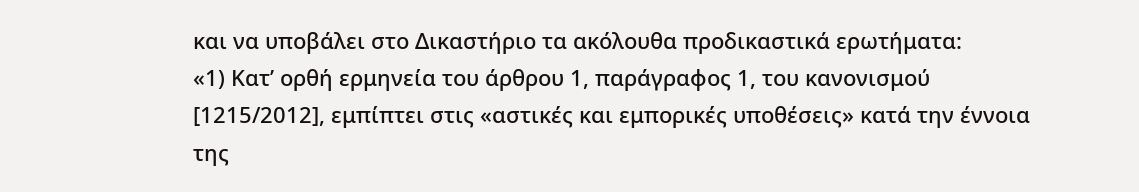και να υποβάλει στο Δικαστήριο τα ακόλουθα προδικαστικά ερωτήματα:
«1) Κατ’ ορθή ερμηνεία του άρθρου 1, παράγραφος 1, του κανονισμού [1215/2012], εμπίπτει στις «αστικές και εμπορικές υποθέσεις» κατά την έννοια της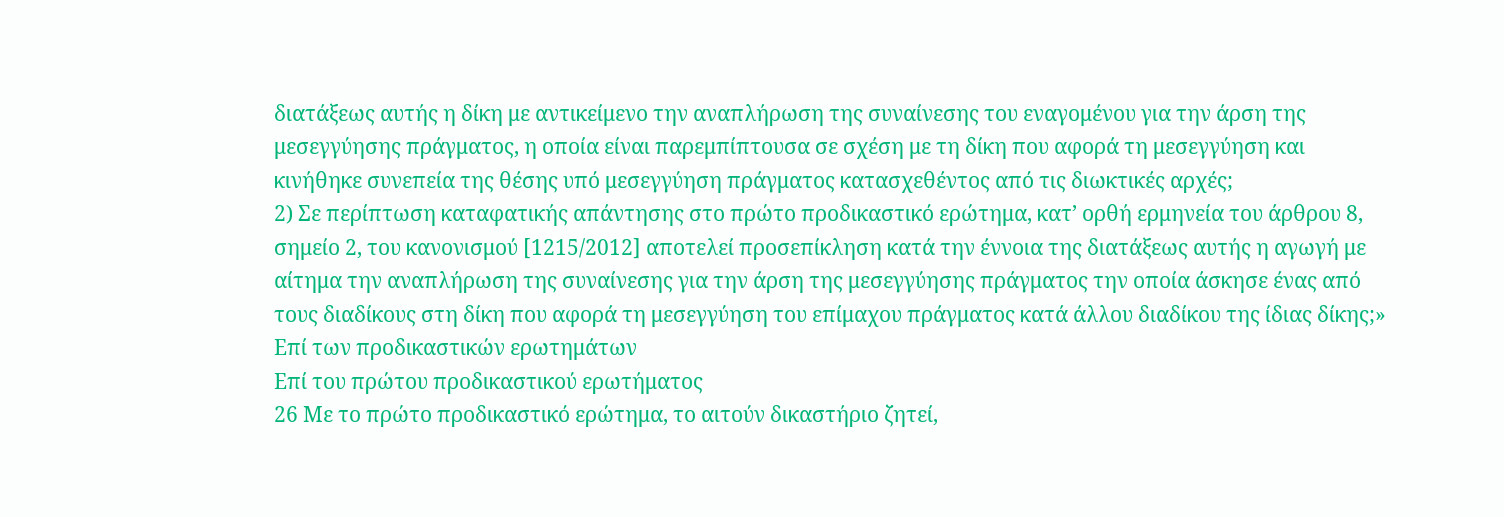διατάξεως αυτής η δίκη με αντικείμενο την αναπλήρωση της συναίνεσης του εναγομένου για την άρση της μεσεγγύησης πράγματος, η οποία είναι παρεμπίπτουσα σε σχέση με τη δίκη που αφορά τη μεσεγγύηση και κινήθηκε συνεπεία της θέσης υπό μεσεγγύηση πράγματος κατασχεθέντος από τις διωκτικές αρχές;
2) Σε περίπτωση καταφατικής απάντησης στο πρώτο προδικαστικό ερώτημα, κατ’ ορθή ερμηνεία του άρθρου 8, σημείο 2, του κανονισμού [1215/2012] αποτελεί προσεπίκληση κατά την έννοια της διατάξεως αυτής η αγωγή με αίτημα την αναπλήρωση της συναίνεσης για την άρση της μεσεγγύησης πράγματος την οποία άσκησε ένας από τους διαδίκους στη δίκη που αφορά τη μεσεγγύηση του επίμαχου πράγματος κατά άλλου διαδίκου της ίδιας δίκης;»
Επί των προδικαστικών ερωτημάτων
Επί του πρώτου προδικαστικού ερωτήματος
26 Με το πρώτο προδικαστικό ερώτημα, το αιτούν δικαστήριο ζητεί,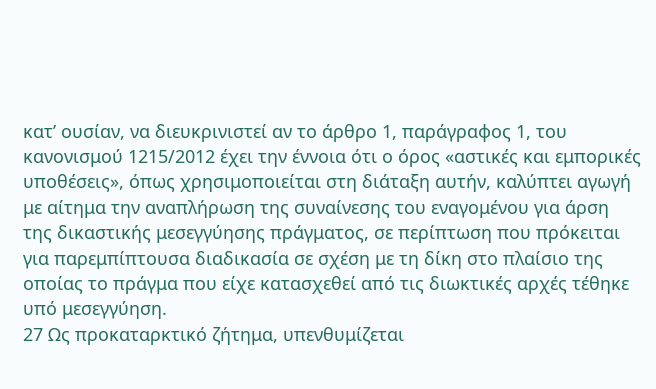κατ’ ουσίαν, να διευκρινιστεί αν το άρθρο 1, παράγραφος 1, του κανονισμού 1215/2012 έχει την έννοια ότι ο όρος «αστικές και εμπορικές υποθέσεις», όπως χρησιμοποιείται στη διάταξη αυτήν, καλύπτει αγωγή με αίτημα την αναπλήρωση της συναίνεσης του εναγομένου για άρση της δικαστικής μεσεγγύησης πράγματος, σε περίπτωση που πρόκειται για παρεμπίπτουσα διαδικασία σε σχέση με τη δίκη στο πλαίσιο της οποίας το πράγμα που είχε κατασχεθεί από τις διωκτικές αρχές τέθηκε υπό μεσεγγύηση.
27 Ως προκαταρκτικό ζήτημα, υπενθυμίζεται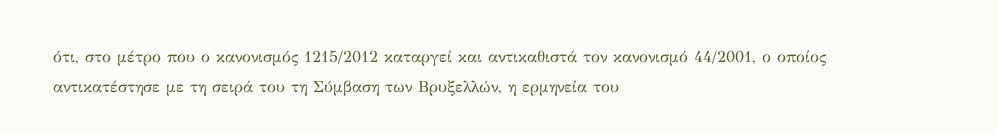ότι, στο μέτρο που ο κανονισμός 1215/2012 καταργεί και αντικαθιστά τον κανονισμό 44/2001, ο οποίος αντικατέστησε με τη σειρά του τη Σύμβαση των Βρυξελλών, η ερμηνεία του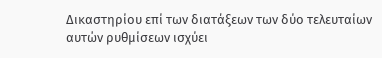Δικαστηρίου επί των διατάξεων των δύο τελευταίων αυτών ρυθμίσεων ισχύει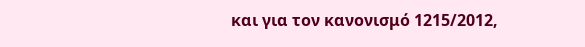και για τον κανονισμό 1215/2012,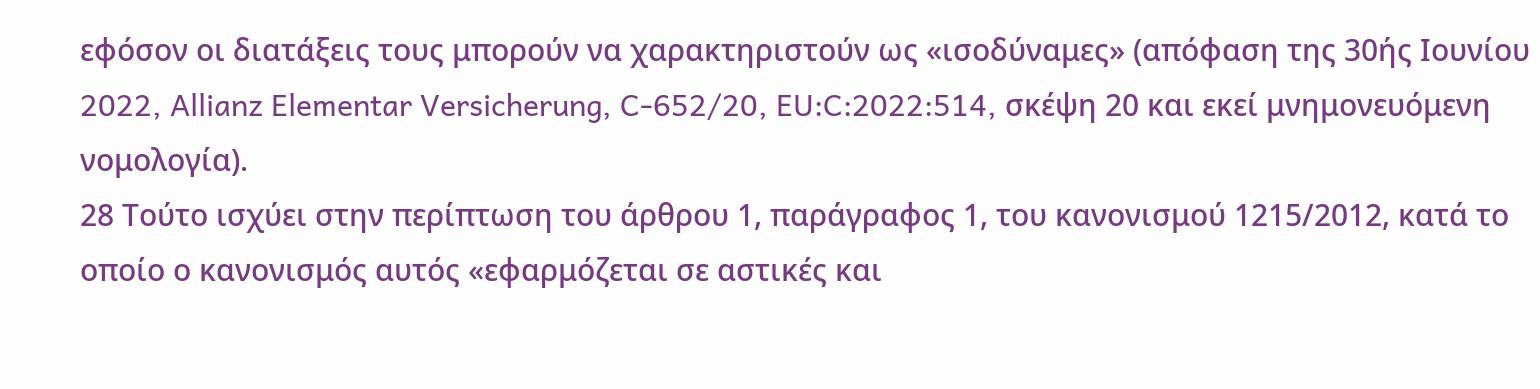εφόσον οι διατάξεις τους μπορούν να χαρακτηριστούν ως «ισοδύναμες» (απόφαση της 30ής Ιουνίου 2022, Allianz Elementar Versicherung, C-652/20, EU:C:2022:514, σκέψη 20 και εκεί μνημονευόμενη νομολογία).
28 Τούτο ισχύει στην περίπτωση του άρθρου 1, παράγραφος 1, του κανονισμού 1215/2012, κατά το οποίο ο κανονισμός αυτός «εφαρμόζεται σε αστικές και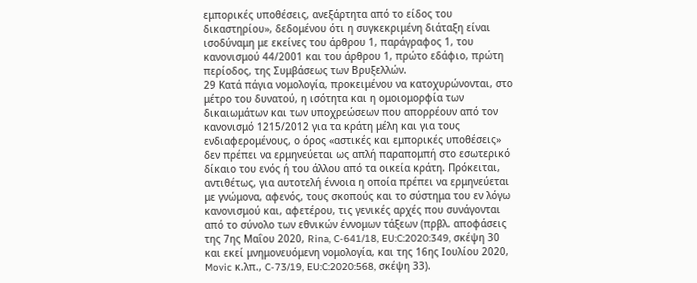εμπορικές υποθέσεις, ανεξάρτητα από το είδος του δικαστηρίου», δεδομένου ότι η συγκεκριμένη διάταξη είναι ισοδύναμη με εκείνες του άρθρου 1, παράγραφος 1, του κανονισμού 44/2001 και του άρθρου 1, πρώτο εδάφιο, πρώτη περίοδος, της Συμβάσεως των Βρυξελλών.
29 Κατά πάγια νομολογία, προκειμένου να κατοχυρώνονται, στο μέτρο του δυνατού, η ισότητα και η ομοιομορφία των δικαιωμάτων και των υποχρεώσεων που απορρέουν από τον κανονισμό 1215/2012 για τα κράτη μέλη και για τους ενδιαφερομένους, ο όρος «αστικές και εμπορικές υποθέσεις» δεν πρέπει να ερμηνεύεται ως απλή παραπομπή στο εσωτερικό δίκαιο του ενός ή του άλλου από τα οικεία κράτη. Πρόκειται, αντιθέτως, για αυτοτελή έννοια η οποία πρέπει να ερμηνεύεται με γνώμονα, αφενός, τους σκοπούς και το σύστημα του εν λόγω κανονισμού και, αφετέρου, τις γενικές αρχές που συνάγονται από το σύνολο των εθνικών έννομων τάξεων (πρβλ. αποφάσεις της 7ης Μαΐου 2020, Rina, C-641/18, EU:C:2020:349, σκέψη 30 και εκεί μνημονευόμενη νομολογία, και της 16ης Ιουλίου 2020, Movic κ.λπ., C-73/19, EU:C:2020:568, σκέψη 33).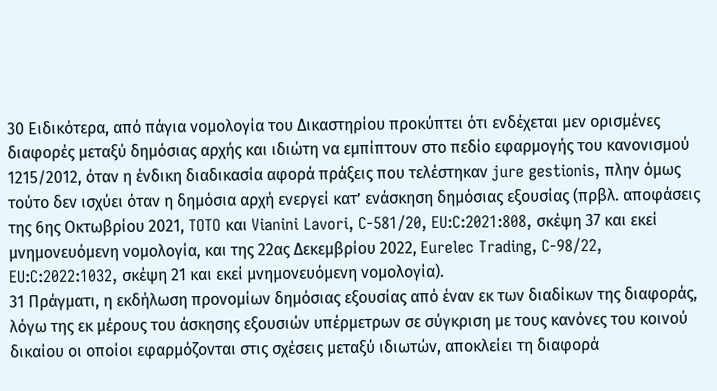30 Ειδικότερα, από πάγια νομολογία του Δικαστηρίου προκύπτει ότι ενδέχεται μεν ορισμένες διαφορές μεταξύ δημόσιας αρχής και ιδιώτη να εμπίπτουν στο πεδίο εφαρμογής του κανονισμού 1215/2012, όταν η ένδικη διαδικασία αφορά πράξεις που τελέστηκαν jure gestionis, πλην όμως τούτο δεν ισχύει όταν η δημόσια αρχή ενεργεί κατ’ ενάσκηση δημόσιας εξουσίας (πρβλ. αποφάσεις της 6ης Οκτωβρίου 2021, TOTO και Vianini Lavori, C-581/20, EU:C:2021:808, σκέψη 37 και εκεί μνημονευόμενη νομολογία, και της 22ας Δεκεμβρίου 2022, Eurelec Trading, C-98/22, EU:C:2022:1032, σκέψη 21 και εκεί μνημονευόμενη νομολογία).
31 Πράγματι, η εκδήλωση προνομίων δημόσιας εξουσίας από έναν εκ των διαδίκων της διαφοράς, λόγω της εκ μέρους του άσκησης εξουσιών υπέρμετρων σε σύγκριση με τους κανόνες του κοινού δικαίου οι οποίοι εφαρμόζονται στις σχέσεις μεταξύ ιδιωτών, αποκλείει τη διαφορά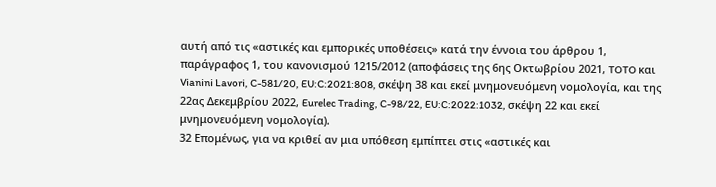αυτή από τις «αστικές και εμπορικές υποθέσεις» κατά την έννοια του άρθρου 1, παράγραφος 1, του κανονισμού 1215/2012 (αποφάσεις της 6ης Οκτωβρίου 2021, TOTO και Vianini Lavori, C-581/20, EU:C:2021:808, σκέψη 38 και εκεί μνημονευόμενη νομολογία, και της 22ας Δεκεμβρίου 2022, Eurelec Trading, C-98/22, EU:C:2022:1032, σκέψη 22 και εκεί μνημονευόμενη νομολογία).
32 Επομένως, για να κριθεί αν μια υπόθεση εμπίπτει στις «αστικές και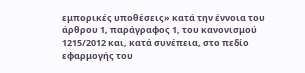εμπορικές υποθέσεις» κατά την έννοια του άρθρου 1, παράγραφος 1, του κανονισμού 1215/2012 και, κατά συνέπεια, στο πεδίο εφαρμογής του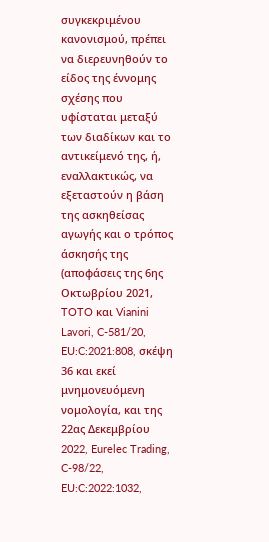συγκεκριμένου κανονισμού, πρέπει να διερευνηθούν το είδος της έννομης σχέσης που υφίσταται μεταξύ των διαδίκων και το αντικείμενό της, ή, εναλλακτικώς, να εξεταστούν η βάση της ασκηθείσας αγωγής και ο τρόπος άσκησής της (αποφάσεις της 6ης Οκτωβρίου 2021, TOTO και Vianini Lavori, C-581/20, EU:C:2021:808, σκέψη 36 και εκεί μνημονευόμενη νομολογία, και της 22ας Δεκεμβρίου 2022, Eurelec Trading, C-98/22, EU:C:2022:1032,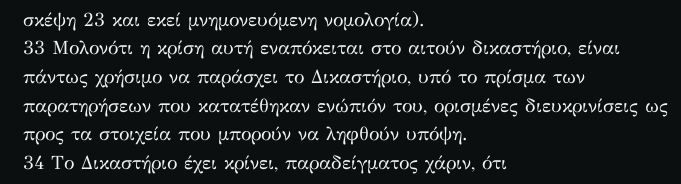σκέψη 23 και εκεί μνημονευόμενη νομολογία).
33 Μολονότι η κρίση αυτή εναπόκειται στο αιτούν δικαστήριο, είναι πάντως χρήσιμο να παράσχει το Δικαστήριο, υπό το πρίσμα των παρατηρήσεων που κατατέθηκαν ενώπιόν του, ορισμένες διευκρινίσεις ως προς τα στοιχεία που μπορούν να ληφθούν υπόψη.
34 Το Δικαστήριο έχει κρίνει, παραδείγματος χάριν, ότι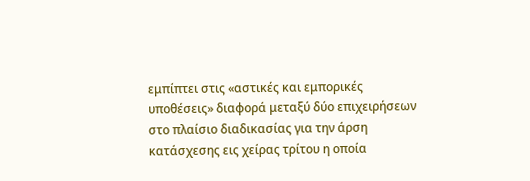εμπίπτει στις «αστικές και εμπορικές υποθέσεις» διαφορά μεταξύ δύο επιχειρήσεων στο πλαίσιο διαδικασίας για την άρση κατάσχεσης εις χείρας τρίτου η οποία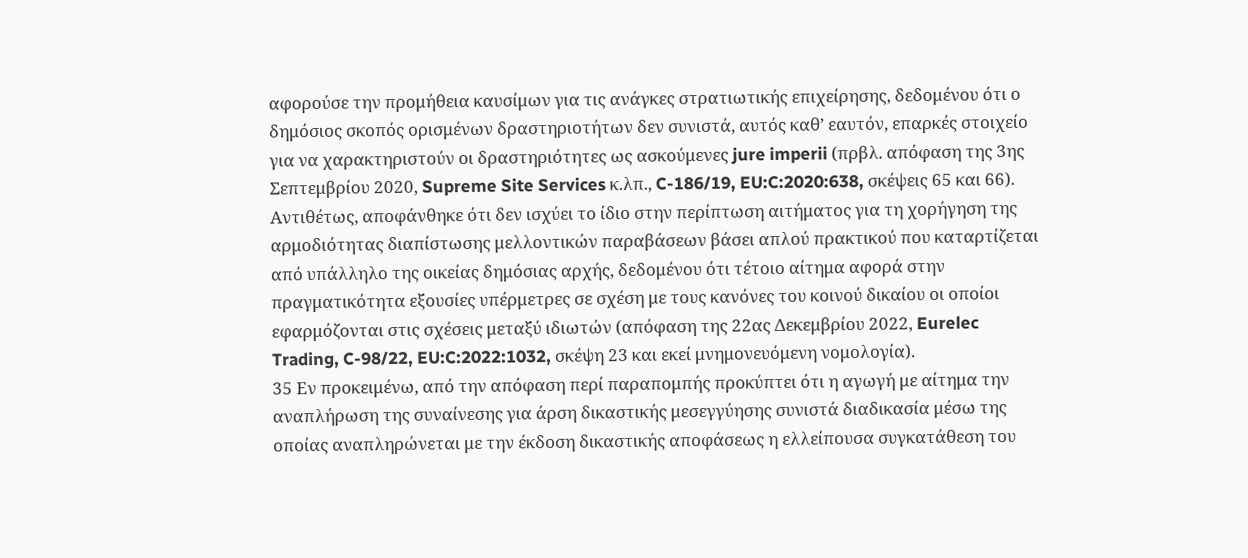αφορούσε την προμήθεια καυσίμων για τις ανάγκες στρατιωτικής επιχείρησης, δεδομένου ότι ο δημόσιος σκοπός ορισμένων δραστηριοτήτων δεν συνιστά, αυτός καθ’ εαυτόν, επαρκές στοιχείο για να χαρακτηριστούν οι δραστηριότητες ως ασκούμενες jure imperii (πρβλ. απόφαση της 3ης Σεπτεμβρίου 2020, Supreme Site Services κ.λπ., C-186/19, EU:C:2020:638, σκέψεις 65 και 66). Αντιθέτως, αποφάνθηκε ότι δεν ισχύει το ίδιο στην περίπτωση αιτήματος για τη χορήγηση της αρμοδιότητας διαπίστωσης μελλοντικών παραβάσεων βάσει απλού πρακτικού που καταρτίζεται από υπάλληλο της οικείας δημόσιας αρχής, δεδομένου ότι τέτοιο αίτημα αφορά στην πραγματικότητα εξουσίες υπέρμετρες σε σχέση με τους κανόνες του κοινού δικαίου οι οποίοι εφαρμόζονται στις σχέσεις μεταξύ ιδιωτών (απόφαση της 22ας Δεκεμβρίου 2022, Eurelec Trading, C-98/22, EU:C:2022:1032, σκέψη 23 και εκεί μνημονευόμενη νομολογία).
35 Εν προκειμένω, από την απόφαση περί παραπομπής προκύπτει ότι η αγωγή με αίτημα την αναπλήρωση της συναίνεσης για άρση δικαστικής μεσεγγύησης συνιστά διαδικασία μέσω της οποίας αναπληρώνεται με την έκδοση δικαστικής αποφάσεως η ελλείπουσα συγκατάθεση του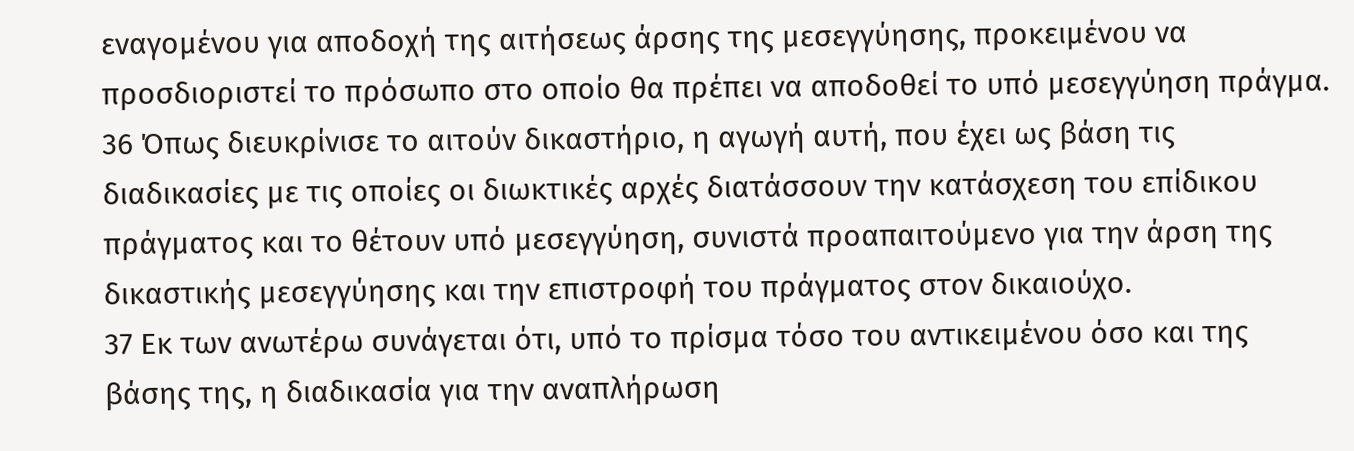εναγομένου για αποδοχή της αιτήσεως άρσης της μεσεγγύησης, προκειμένου να προσδιοριστεί το πρόσωπο στο οποίο θα πρέπει να αποδοθεί το υπό μεσεγγύηση πράγμα.
36 Όπως διευκρίνισε το αιτούν δικαστήριο, η αγωγή αυτή, που έχει ως βάση τις διαδικασίες με τις οποίες οι διωκτικές αρχές διατάσσουν την κατάσχεση του επίδικου πράγματος και το θέτουν υπό μεσεγγύηση, συνιστά προαπαιτούμενο για την άρση της δικαστικής μεσεγγύησης και την επιστροφή του πράγματος στον δικαιούχο.
37 Εκ των ανωτέρω συνάγεται ότι, υπό το πρίσμα τόσο του αντικειμένου όσο και της βάσης της, η διαδικασία για την αναπλήρωση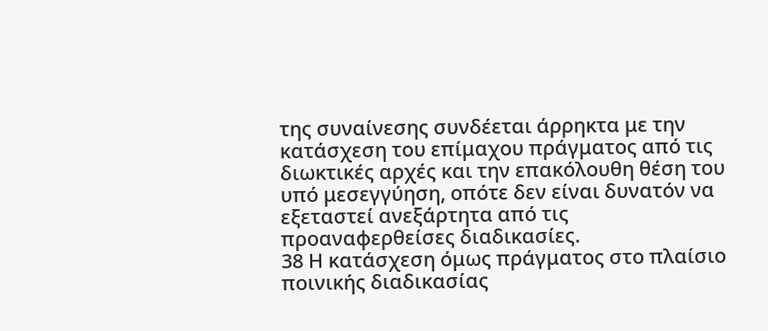της συναίνεσης συνδέεται άρρηκτα με την κατάσχεση του επίμαχου πράγματος από τις διωκτικές αρχές και την επακόλουθη θέση του υπό μεσεγγύηση, οπότε δεν είναι δυνατόν να εξεταστεί ανεξάρτητα από τις προαναφερθείσες διαδικασίες.
38 Η κατάσχεση όμως πράγματος στο πλαίσιο ποινικής διαδικασίας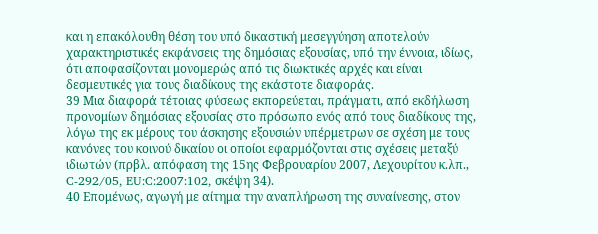και η επακόλουθη θέση του υπό δικαστική μεσεγγύηση αποτελούν χαρακτηριστικές εκφάνσεις της δημόσιας εξουσίας, υπό την έννοια, ιδίως, ότι αποφασίζονται μονομερώς από τις διωκτικές αρχές και είναι δεσμευτικές για τους διαδίκους της εκάστοτε διαφοράς.
39 Μια διαφορά τέτοιας φύσεως εκπορεύεται, πράγματι, από εκδήλωση προνομίων δημόσιας εξουσίας στο πρόσωπο ενός από τους διαδίκους της, λόγω της εκ μέρους του άσκησης εξουσιών υπέρμετρων σε σχέση με τους κανόνες του κοινού δικαίου οι οποίοι εφαρμόζονται στις σχέσεις μεταξύ ιδιωτών (πρβλ. απόφαση της 15ης Φεβρουαρίου 2007, Λεχουρίτου κ.λπ., C-292/05, EU:C:2007:102, σκέψη 34).
40 Επομένως, αγωγή με αίτημα την αναπλήρωση της συναίνεσης, στον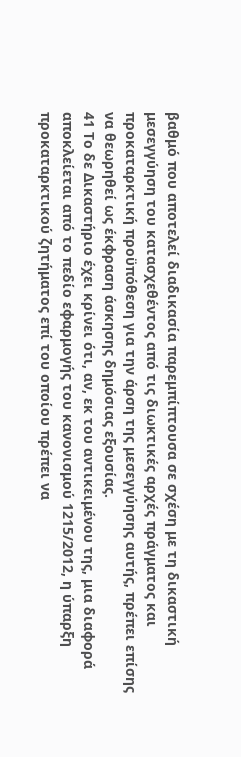βαθμό που αποτελεί διαδικασία παρεμπίπτουσα σε σχέση με τη δικαστική μεσεγγύηση του κατασχεθέντος από τις διωκτικές αρχές πράγματος και προκαταρκτική προϋπόθεση για την άρση της μεσεγγύησης αυτής, πρέπει επίσης να θεωρηθεί ως έκφραση άσκησης δημόσιας εξουσίας.
41 Το δε Δικαστήριο έχει κρίνει ότι, αν, εκ του αντικειμένου της, μια διαφορά αποκλείεται από το πεδίο εφαρμογής του κανονισμού 1215/2012, η ύπαρξη προκαταρκτικού ζητήματος επί του οποίου πρέπει να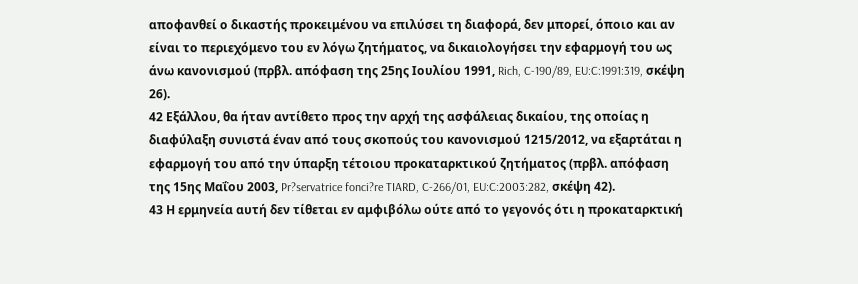αποφανθεί ο δικαστής προκειμένου να επιλύσει τη διαφορά, δεν μπορεί, όποιο και αν είναι το περιεχόμενο του εν λόγω ζητήματος, να δικαιολογήσει την εφαρμογή του ως άνω κανονισμού (πρβλ. απόφαση της 25ης Ιουλίου 1991, Rich, C-190/89, EU:C:1991:319, σκέψη 26).
42 Εξάλλου, θα ήταν αντίθετο προς την αρχή της ασφάλειας δικαίου, της οποίας η διαφύλαξη συνιστά έναν από τους σκοπούς του κανονισμού 1215/2012, να εξαρτάται η εφαρμογή του από την ύπαρξη τέτοιου προκαταρκτικού ζητήματος (πρβλ. απόφαση της 15ης Μαΐου 2003, Pr?servatrice fonci?re TIARD, C-266/01, EU:C:2003:282, σκέψη 42).
43 Η ερμηνεία αυτή δεν τίθεται εν αμφιβόλω ούτε από το γεγονός ότι η προκαταρκτική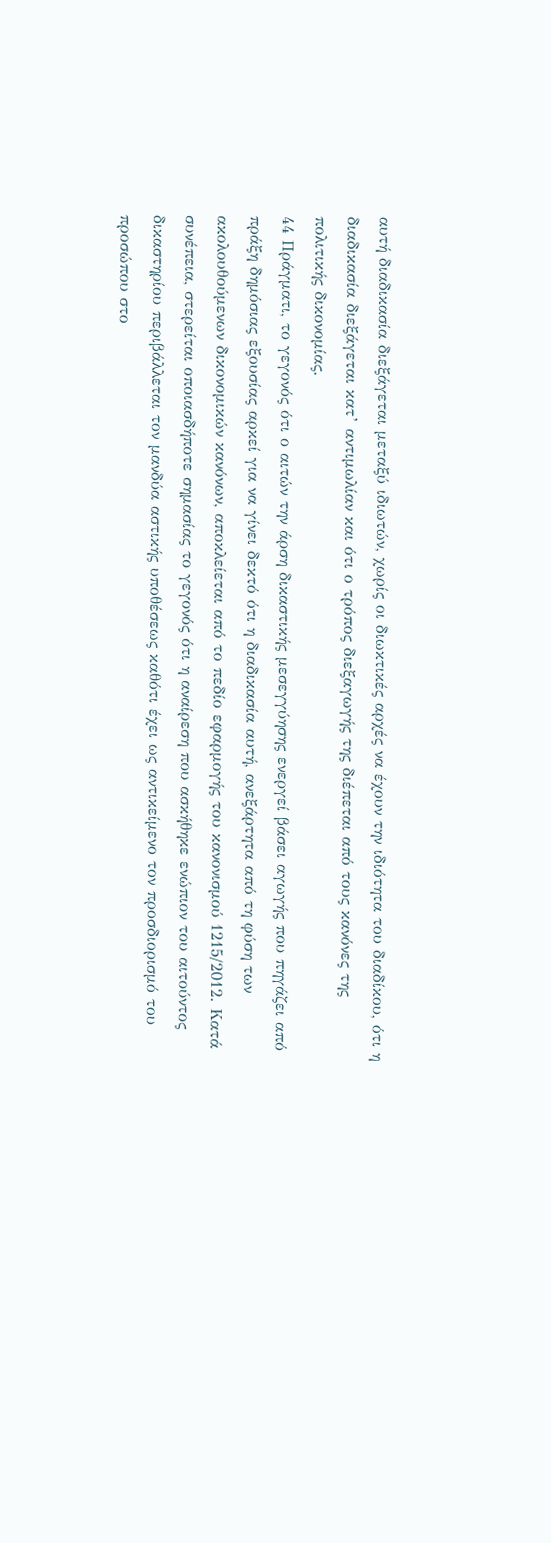αυτή διαδικασία διεξάγεται μεταξύ ιδιωτών, χωρίς οι διωκτικές αρχές να έχουν την ιδιότητα του διαδίκου, ότι η διαδικασία διεξάγεται κατ’ αντιμωλίαν και ότι ο τρόπος διεξαγωγής της διέπεται από τους κανόνες της πολιτικής δικονομίας.
44 Πράγματι, το γεγονός ότι ο αιτών την άρση δικαστικής μεσεγγύησης ενεργεί βάσει αγωγής που πηγάζει από πράξη δημόσιας εξουσίας αρκεί για να γίνει δεκτό ότι η διαδικασία αυτή, ανεξάρτητα από τη φύση των ακολουθούμενων δικονομικών κανόνων, αποκλείεται από το πεδίο εφαρμογής του κανονισμού 1215/2012. Κατά συνέπεια, στερείται οποιασδήποτε σημασίας το γεγονός ότι η αναίρεση που ασκήθηκε ενώπιον του αιτούντος δικαστηρίου περιβάλλεται τον μανδύα αστικής υποθέσεως καθότι έχει ως αντικείμενο τον προσδιορισμό του προσώπου στο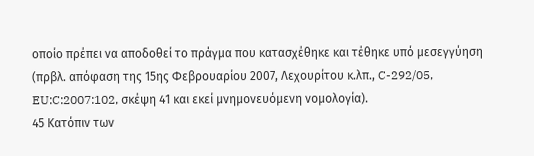οποίο πρέπει να αποδοθεί το πράγμα που κατασχέθηκε και τέθηκε υπό μεσεγγύηση (πρβλ. απόφαση της 15ης Φεβρουαρίου 2007, Λεχουρίτου κ.λπ., C-292/05, EU:C:2007:102, σκέψη 41 και εκεί μνημονευόμενη νομολογία).
45 Κατόπιν των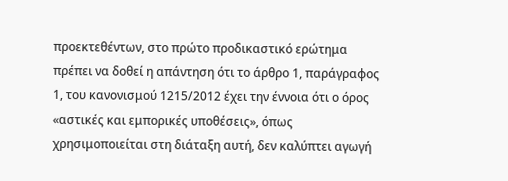προεκτεθέντων, στο πρώτο προδικαστικό ερώτημα πρέπει να δοθεί η απάντηση ότι το άρθρο 1, παράγραφος 1, του κανονισμού 1215/2012 έχει την έννοια ότι ο όρος «αστικές και εμπορικές υποθέσεις», όπως χρησιμοποιείται στη διάταξη αυτή, δεν καλύπτει αγωγή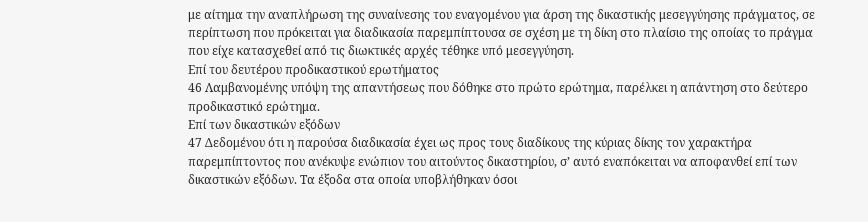με αίτημα την αναπλήρωση της συναίνεσης του εναγομένου για άρση της δικαστικής μεσεγγύησης πράγματος, σε περίπτωση που πρόκειται για διαδικασία παρεμπίπτουσα σε σχέση με τη δίκη στο πλαίσιο της οποίας το πράγμα που είχε κατασχεθεί από τις διωκτικές αρχές τέθηκε υπό μεσεγγύηση.
Επί του δευτέρου προδικαστικού ερωτήματος
46 Λαμβανομένης υπόψη της απαντήσεως που δόθηκε στο πρώτο ερώτημα, παρέλκει η απάντηση στο δεύτερο προδικαστικό ερώτημα.
Επί των δικαστικών εξόδων
47 Δεδομένου ότι η παρούσα διαδικασία έχει ως προς τους διαδίκους της κύριας δίκης τον χαρακτήρα παρεμπίπτοντος που ανέκυψε ενώπιον του αιτούντος δικαστηρίου, σ’ αυτό εναπόκειται να αποφανθεί επί των δικαστικών εξόδων. Τα έξοδα στα οποία υποβλήθηκαν όσοι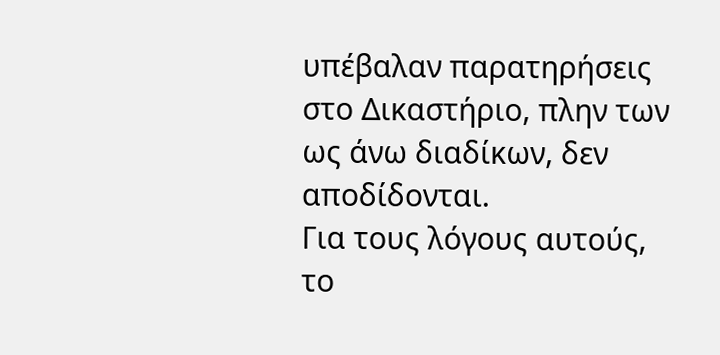υπέβαλαν παρατηρήσεις στο Δικαστήριο, πλην των ως άνω διαδίκων, δεν αποδίδονται.
Για τους λόγους αυτούς, το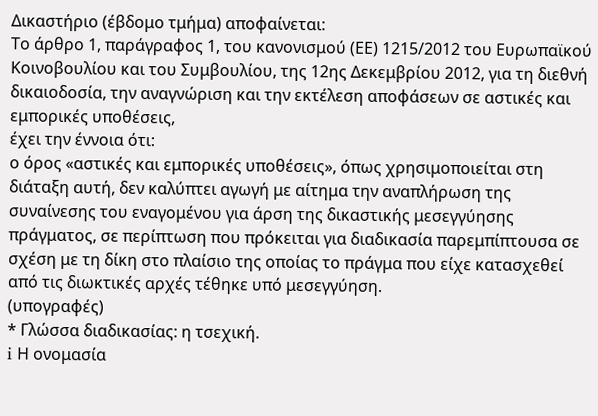Δικαστήριο (έβδομο τμήμα) αποφαίνεται:
Το άρθρο 1, παράγραφος 1, του κανονισμού (ΕΕ) 1215/2012 του Ευρωπαϊκού Κοινοβουλίου και του Συμβουλίου, της 12ης Δεκεμβρίου 2012, για τη διεθνή δικαιοδοσία, την αναγνώριση και την εκτέλεση αποφάσεων σε αστικές και εμπορικές υποθέσεις,
έχει την έννοια ότι:
ο όρος «αστικές και εμπορικές υποθέσεις», όπως χρησιμοποιείται στη διάταξη αυτή, δεν καλύπτει αγωγή με αίτημα την αναπλήρωση της συναίνεσης του εναγομένου για άρση της δικαστικής μεσεγγύησης πράγματος, σε περίπτωση που πρόκειται για διαδικασία παρεμπίπτουσα σε σχέση με τη δίκη στο πλαίσιο της οποίας το πράγμα που είχε κατασχεθεί από τις διωκτικές αρχές τέθηκε υπό μεσεγγύηση.
(υπογραφές)
* Γλώσσα διαδικασίας: η τσεχική.
i Η ονομασία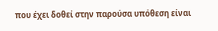που έχει δοθεί στην παρούσα υπόθεση είναι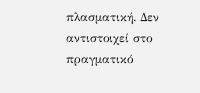πλασματική. Δεν αντιστοιχεί στο πραγματικό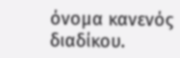όνομα κανενός διαδίκου.